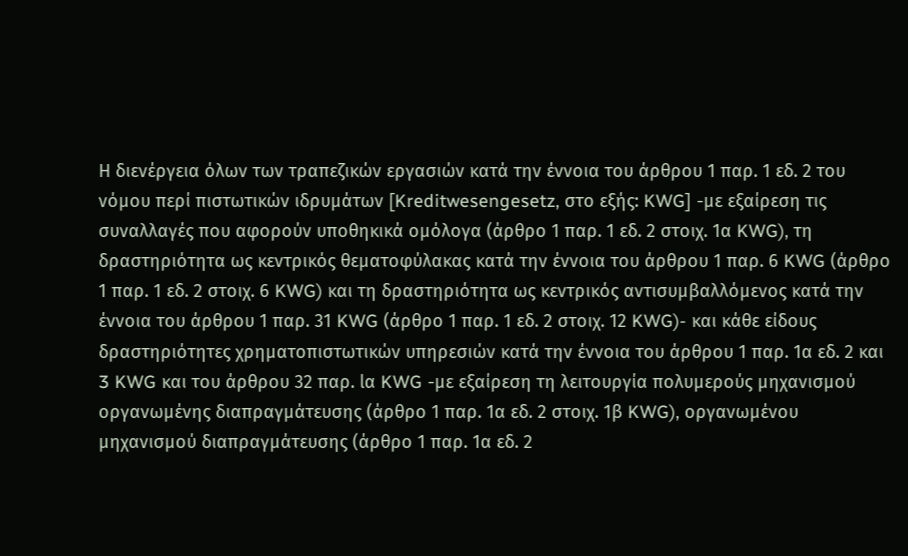Η διενέργεια όλων των τραπεζικών εργασιών κατά την έννοια του άρθρου 1 παρ. 1 εδ. 2 του
νόµου περί πιστωτικών ιδρυµάτων [Kreditwesengesetz, στο εξής: KWG] -με εξαίρεση τις
συναλλαγές που αφορούν υποθηκικά ομόλογα (άρθρο 1 παρ. 1 εδ. 2 στοιχ. 1α KWG), τη
δραστηριότητα ως κεντρικός θεματοφύλακας κατά την έννοια του άρθρου 1 παρ. 6 KWG (άρθρο
1 παρ. 1 εδ. 2 στοιχ. 6 KWG) και τη δραστηριότητα ως κεντρικός αντισυμβαλλόμενος κατά την
έννοια του άρθρου 1 παρ. 31 KWG (άρθρο 1 παρ. 1 εδ. 2 στοιχ. 12 KWG)- και κάθε είδους
δραστηριότητες χρηματοπιστωτικών υπηρεσιών κατά την έννοια του άρθρου 1 παρ. 1α εδ. 2 και
3 KWG και του άρθρου 32 παρ. lα KWG -με εξαίρεση τη λειτουργία πολυμερούς μηχανισμού
οργανωμένης διαπραγμάτευσης (άρθρο 1 παρ. 1α εδ. 2 στοιχ. 1β KWG), οργανωμένου
μηχανισμού διαπραγμάτευσης (άρθρο 1 παρ. 1α εδ. 2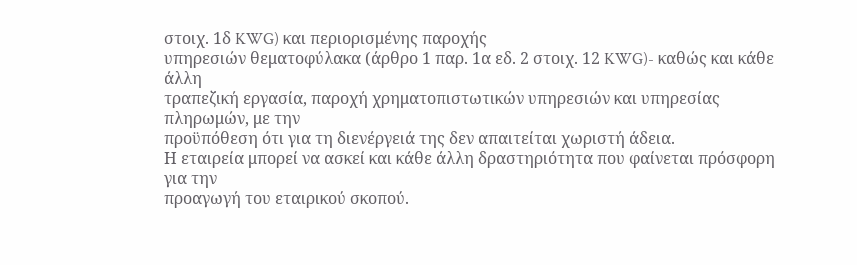στοιχ. 1δ KWG) και περιορισμένης παροχής
υπηρεσιών θεματοφύλακα (άρθρο 1 παρ. 1α εδ. 2 στοιχ. 12 KWG)- καθώς και κάθε άλλη
τραπεζική εργασία, παροχή χρηματοπιστωτικών υπηρεσιών και υπηρεσίας πληρωμών, με την
προϋπόθεση ότι για τη διενέργειά της δεν απαιτείται χωριστή άδεια.
Η εταιρεία μπορεί να ασκεί και κάθε άλλη δραστηριότητα που φαίνεται πρόσφορη για την
προαγωγή του εταιρικού σκοπού.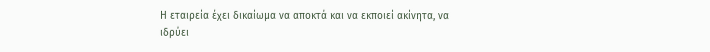Η εταιρεία έχει δικαίωμα να αποκτά και να εκποιεί ακίνητα, να
ιδρύει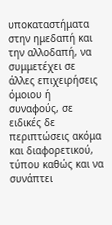υποκαταστήματα στην ημεδαπή και την αλλοδαπή, να συμμετέχει σε άλλες επιχειρήσεις
όμοιου ή συναφούς, σε ειδικές δε περιπτώσεις ακόμα και διαφορετικού, τύπου καθώς και να
συνάπτει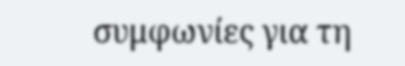συμφωνίες για τη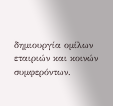δημιουργία ομίλων εταιριών και κοινών συμφερόντων.